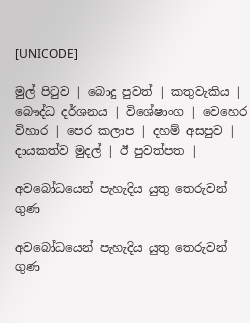[UNICODE]

මුල් පිටුව | බොදු පුවත් | කතුවැකිය | බෞද්ධ දර්ශනය | විශේෂාංග | වෙහෙර විහාර | පෙර කලාප | දහම් අසපුව | දායකත්ව මුදල් | ඊ පුවත්පත |

අවබෝධයෙන් පැහැදිය යුතු තෙරුවන් ගුණ

අවබෝධයෙන් පැහැදිය යුතු තෙරුවන් ගුණ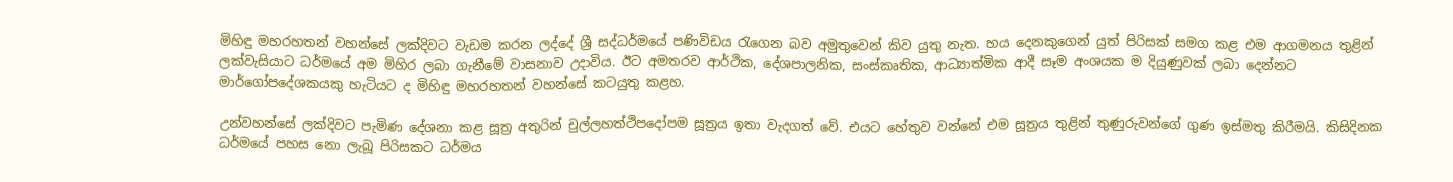මිහිඳු මහරහතන් වහන්සේ ලක්දිවට වැඩම කරන ලද්දේ ශ්‍රී සද්ධර්මයේ පණිවිඩය රැගෙන බව අමුතුවෙන් කිව යුතු නැත. හය දෙනකුගෙන් යුත් පිරිසක් සමග කළ එම ආගමනය තුළින් ලක්වැසියාට ධර්මයේ අම මිහිර ලබා ගැනීමේ වාසනාව උදාවිය. ඊට අමතරව ආර්ථික, දේශපාලනික, සංස්කෘතික, ආධ්‍යාත්මික ආදී සෑම අංශයක ම දියුණුවක් ලබා දෙන්නට මාර්ගෝපදේශකයකු හැටියට ද මිහිඳු මහරහතන් වහන්සේ කටයුතු කළහ.

උන්වහන්සේ ලක්දිවට පැමිණ දේශනා කළ සූත්‍ර අතුරින් චුල්ලහත්ථිපදෝපම සූත්‍රය ඉතා වැදගත් වේ. එයට හේතුව වන්නේ එම සූත්‍රය තුළින් තුණුරුවන්ගේ ගුණ ඉස්මතු කිරීමයි. කිසිදිනක ධර්මයේ පහස නො ලැබූ පිරිසකට ධර්මය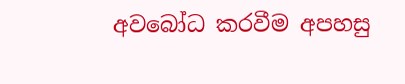අවබෝධ කරවීම අපහසු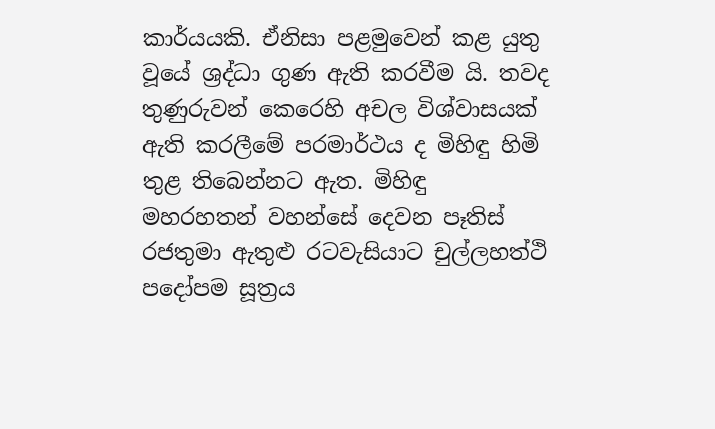කාර්යයකි. ඒනිසා පළමුවෙන් කළ යුතු වූයේ ශ්‍රද්ධා ගුණ ඇති කරවීම යි. තවද තුණුරුවන් කෙරෙහි අචල විශ්වාසයක් ඇති කරලීමේ පරමාර්ථය ද මිහිඳු හිමි තුළ තිබෙන්නට ඇත. මිහිඳු මහරහතන් වහන්සේ දෙවන පෑතිස් රජතුමා ඇතුළු රටවැසියාට චුල්ලහත්ථි පදෝපම සූත්‍රය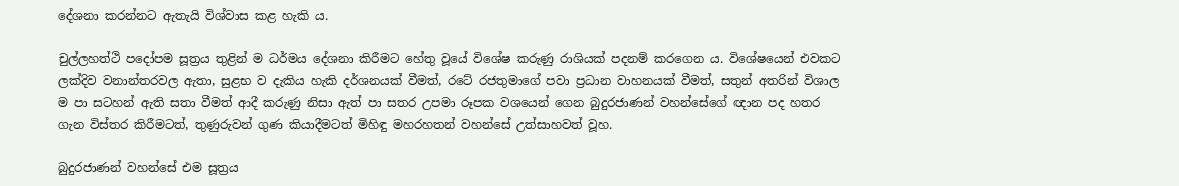දේශනා කරන්නට ඇතැයි විශ්වාස කළ හැකි ය.

චුල්ලහත්ථි පදෝපම සූත්‍රය තුළින් ම ධර්මය දේශනා කිරීමට හේතු වූයේ විශේෂ කරුණු රාශියක් පදනම් කරගෙන ය. විශේෂයෙන් එවකට ලක්දිව වනාන්තරවල ඇතා, සුළභ ව දැකිය හැකි දර්ශනයක් වීමත්, රටේ රජතුමාගේ පවා ප්‍රධාන වාහනයක් වීමත්, සතුන් අතරින් විශාල ම පා සටහන් ඇති සතා වීමත් ආදී කරුණු නිසා ඇත් පා සතර උපමා රූපක වශයෙන් ගෙන බුදුරජාණන් වහන්සේගේ ඥාන පද හතර ගැන විස්තර කිරීමටත්, තුණුරුවන් ගුණ කියාදීමටත් මිහිඳු මහරහතන් වහන්සේ උත්සාහවත් වූහ.

බුදුරජාණන් වහන්සේ එම සූත්‍රය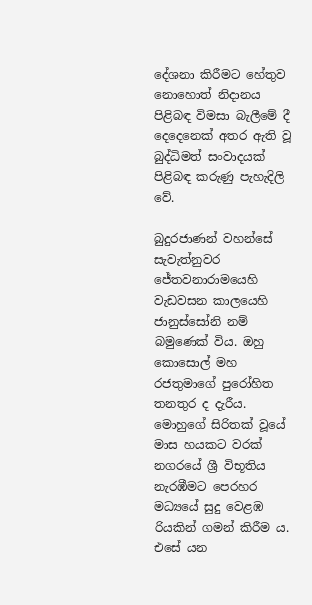දේශනා කිරීමට හේතුව නොහොත් නිදානය පිළිබඳ විමසා බැලීමේ දී දෙදෙනෙක් අතර ඇති වූ බුද්ධිමත් සංවාදයක් පිළිබඳ කරුණු පැහැදිලි වේ.

බුදුරජාණන් වහන්සේ සැවැත්නුවර ජේතවනාරාමයෙහි වැඩවසන කාලයෙහි ජානුස්සෝනි නම් බමුණෙක් විය. ඔහු කොසොල් මහ රජතුමාගේ පුරෝහිත තනතුර ද දැරීය. මොහුගේ සිරිතක් වූයේ මාස හයකට වරක් නගරයේ ශ්‍රී විභූතිය නැරඹීමට පෙරහර මධ්‍යයේ සුදු වෙළඹ රියකින් ගමන් කිරීම ය. එසේ යන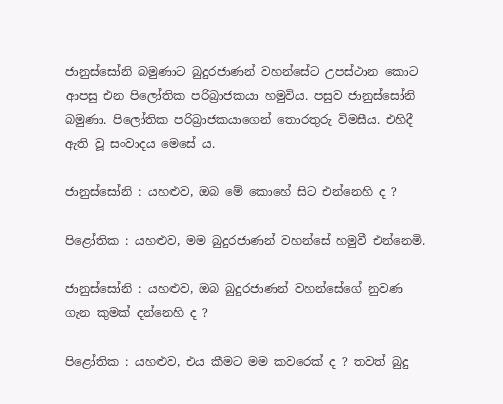ජානුස්සෝනි බමුණාට බුදුරජාණන් වහන්සේට උපස්ථාන කොට ආපසු එන පිලෝතික පරිබ්‍රාජකයා හමුවිය. පසුව ජානුස්සෝනි බමුණා. පිලෝතික පරිබ්‍රාජකයාගෙන් තොරතුරු විමසීය. එහිදී ඇති වූ සංවාදය මෙසේ ය.

ජානුස්සෝනි : යහළුව, ඔබ මේ කොහේ සිට එන්නෙහි ද ?

පිළෝතික : යහළුව, මම බුදුරජාණන් වහන්සේ හමුවී එන්නෙමි.

ජානුස්සෝනි : යහළුව, ඔබ බුදුරජාණන් වහන්සේගේ නුවණ ගැන කුමක් දන්නෙහි ද ?

පිළෝතික : යහළුව, එය කීමට මම කවරෙක් ද ? තවත් බුදු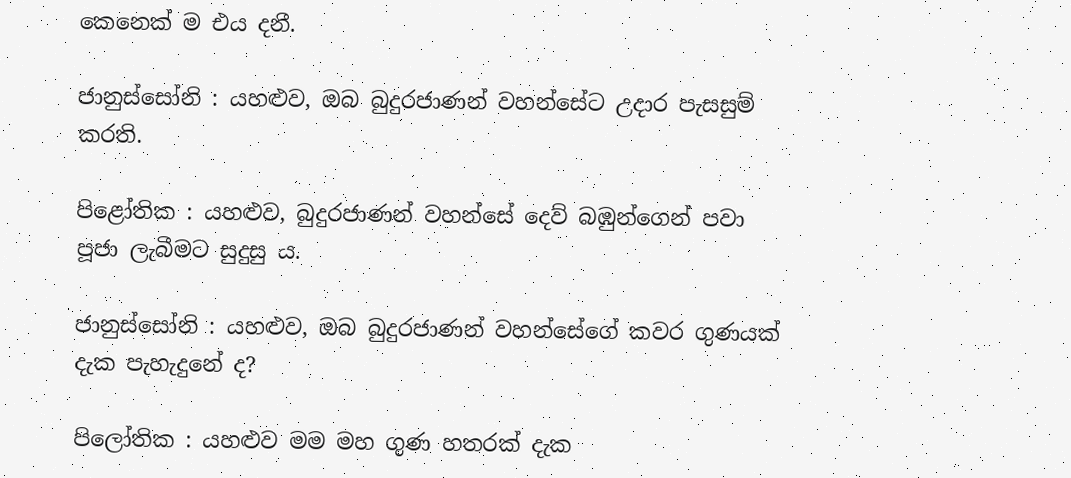කෙනෙක් ම එය දනී.

ජානුස්සෝනි : යහළුව, ඔබ බුදුරජාණන් වහන්සේට උදාර පැසසුම් කරති.

පිළෝතික : යහළුව, බුදුරජාණන් වහන්සේ දෙව් බඹුන්ගෙන් පවා පූජා ලැබීමට සුදුසු ය.

ජානුස්සෝනි : යහළුව, ඔබ බුදුරජාණන් වහන්සේගේ කවර ගුණයක් දැක පැහැදුනේ ද?

පිලෝතික : යහළුව මම මහ ගුණ හතරක් දැක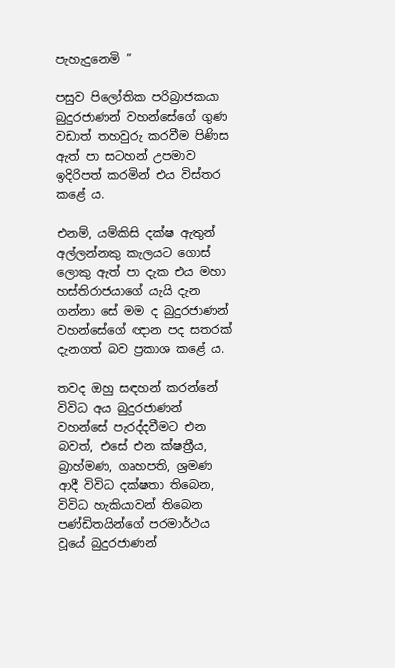පැහැදුනෙමි ”

පසුව පිලෝතික පරිබ්‍රාජකයා බුදුරජාණන් වහන්සේගේ ගුණ වඩාත් තහවුරු කරවීම පිණිස ඇත් පා සටහන් උපමාව ඉදිරිපත් කරමින් එය විස්තර කළේ ය.

එනම්, යම්කිසි දක්ෂ ඇතුන් අල්ලන්නකු කැලයට ගොස් ලොකු ඇත් පා දැක එය මහා හස්තිරාජයාගේ යැයි දැන ගන්නා සේ මම ද බුදුරජාණන් වහන්සේගේ ඥාන පද සතරක් දැනගත් බව ප්‍රකාශ කළේ ය.

තවද ඔහු සඳහන් කරන්නේ විවිධ අය බුදුරජාණන් වහන්සේ පැරද්දවීමට එන බවත්, එසේ එන ක්ෂත්‍රීය, බ්‍රාහ්මණ, ගෘහපති, ශ්‍රමණ ආදී විවිධ දක්ෂතා තිබෙන, විවිධ හැකියාවන් තිබෙන පණ්ඩිතයින්ගේ පරමාර්ථය වූයේ බුදුරජාණන්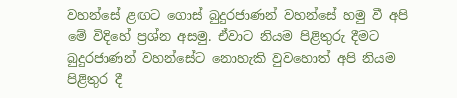වහන්සේ ළඟට ගොස් බුදුරජාණන් වහන්සේ හමු වී අපි මේ විදිහේ ප්‍රශ්න අසමු. ඒවාට නියම පිළිතුරු දීමට බුදුරජාණන් වහන්සේට නොහැකි වුවහොත් අපි නියම පිළිතුර දී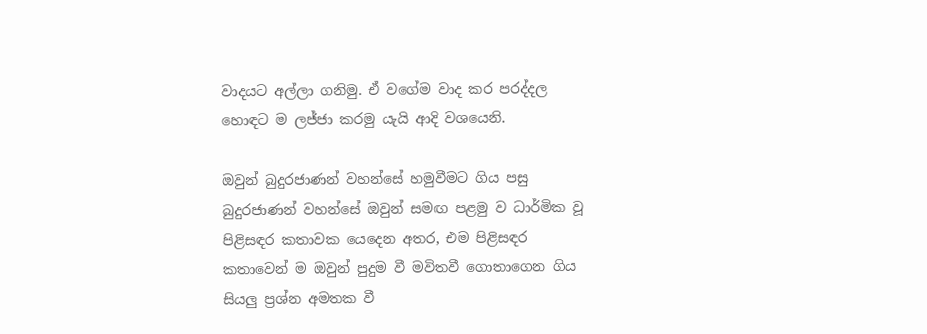වාදයට අල්ලා ගනිමු. ඒ වගේම වාද කර පරද්දල හොඳට ම ලජ්ජා කරමු යැයි ආදි වශයෙනි.

ඔවුන් බුදුරජාණන් වහන්සේ හමුවීමට ගිය පසු බුදුරජාණන් වහන්සේ ඔවුන් සමඟ පළමු ව ධාර්මික වූ පිළිසඳර කතාවක යෙදෙන අතර, එම පිළිසඳර කතාවෙන් ම ඔවුන් පුදුම වී මවිතවී ගොතාගෙන ගිය සියලු ප්‍රශ්න අමතක වී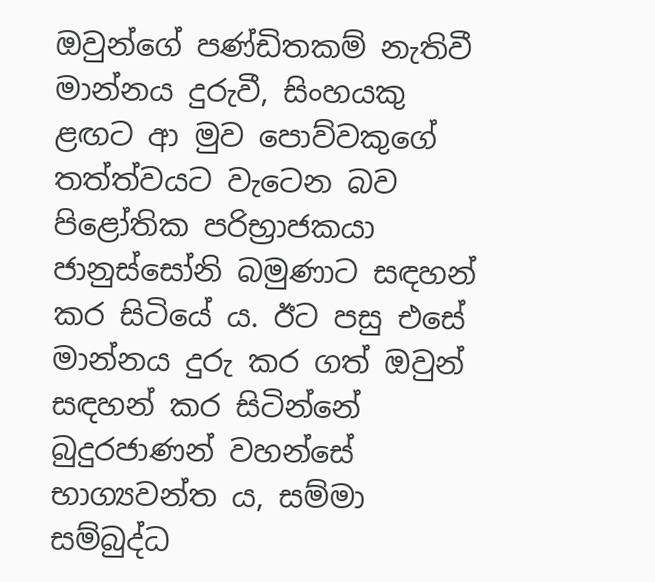ඔවුන්ගේ පණ්ඩිතකම් නැතිවී මාන්නය දුරුවී, සිංහයකු ළඟට ආ මුව පොව්වකුගේ තත්ත්වයට වැටෙන බව පිළෝතික පරිභ්‍රාජකයා ජානුස්සෝනි බමුණාට සඳහන් කර සිටියේ ය. ඊට පසු එසේ මාන්නය දුරු කර ගත් ඔවුන් සඳහන් කර සිටින්නේ බුදුරජාණන් වහන්සේ භාග්‍යවන්ත ය, සම්මා සම්බුද්ධ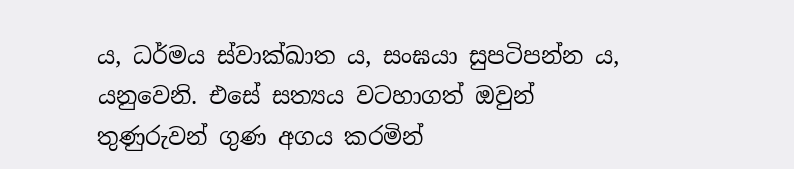ය, ධර්මය ස්වාක්ඛාත ය, සංඝයා සුපටිපන්න ය, යනුවෙනි. එසේ සත්‍යය වටහාගත් ඔවුන් තුණුරුවන් ගුණ අගය කරමින්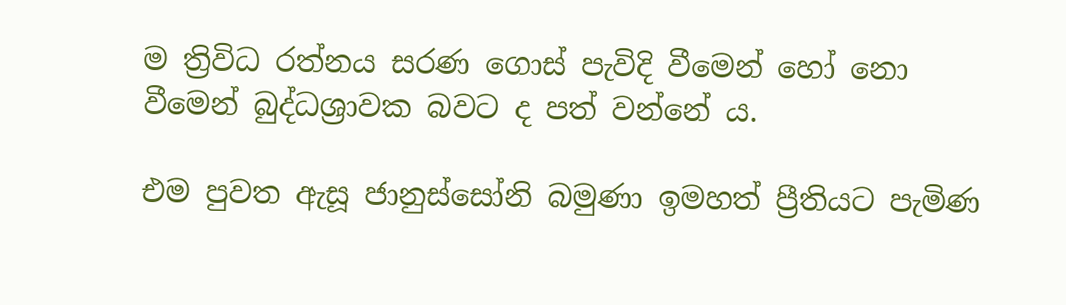ම ත්‍රිවිධ රත්නය සරණ ගොස් පැවිදි වීමෙන් හෝ නො වීමෙන් බුද්ධශ්‍රාවක බවට ද පත් වන්නේ ය.

එම පුවත ඇසූ ජානුස්සෝනි බමුණා ඉමහත් ප්‍රීතියට පැමිණ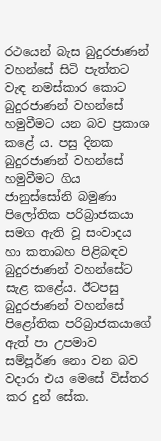රථයෙන් බැස බුදුරජාණන් වහන්සේ සිටි පැත්තට වැඳ නමස්කාර කොට බුදුරජාණන් වහන්සේ හමුවීමට යන බව ප්‍රකාශ කළේ ය. පසු දිනක බුදුරජාණන් වහන්සේ හමුවීමට ගිය ජානුස්සෝනි බමුණා පිලෝතික පරිබ්‍රාජකයා සමග ඇති වූ සංවාදය හා කතාබහ පිළිබඳව බුදුරජාණන් වහන්සේට සැළ කළේය. ඊටපසු බුදුරජාණන් වහන්සේ පිළෝතික පරිබ්‍රාජකයාගේ ඇත් පා උපමාව සම්පූර්ණ නො වන බව වදාරා එය මෙසේ විස්තර කර දුන් සේක.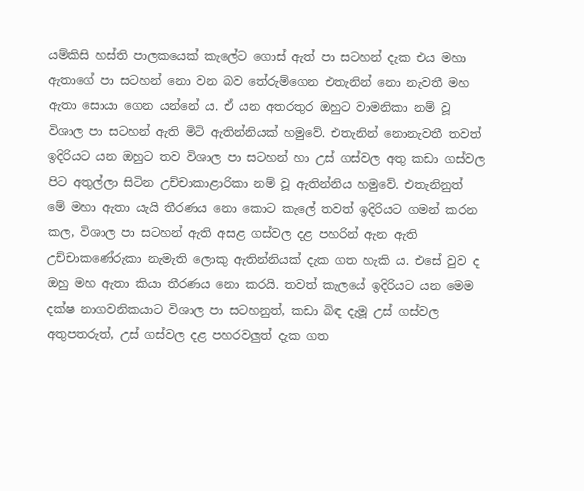යම්කිසි හස්ති පාලකයෙක් කැලේට ගොස් ඇත් පා සටහන් දැක එය මහා ඇතාගේ පා සටහන් නො වන බව තේරුම්ගෙන එතැනින් නො නැවතී මහ ඇතා සොයා ගෙන යන්නේ ය. ඒ යන අතරතුර ඔහුට වාමනිකා නම් වූ විශාල පා සටහන් ඇති මිටි ඇතින්නියක් හමුවේ. එතැනින් නොනැවතී තවත් ඉදිරියට යන ඔහුට තව විශාල පා සටහන් හා උස් ගස්වල අතු කඩා ගස්වල පිට අතුල්ලා සිටින උච්චාකාළාරිකා නම් වූ ඇතින්නිය හමුවේ. එතැනිනුත් මේ මහා ඇතා යැයි තීරණය නො කොට කැලේ තවත් ඉදිරියට ගමන් කරන කල, විශාල පා සටහන් ඇති අසළ ගස්වල දළ පහරින් ඇන ඇති උච්චාකණේරුකා නැමැති ලොකු ඇතින්නියක් දැක ගත හැකි ය. එසේ වුව ද ඔහු මහ ඇතා කියා තීරණය නො කරයි. තවත් කැලයේ ඉදිරියට යන මෙම දක්ෂ නාගවනිකයාට විශාල පා සටහනුත්, කඩා බිඳ දැමූ උස් ගස්වල අතුපතරුත්, උස් ගස්වල දළ පහරවලුත් දැක ගත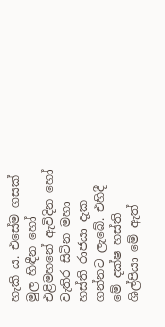හැකි ය. එසේම ගසක් මුල හිඳීන හෝ එළිමහනේ ඇවිදින හෝ වැතිර සිටින මහා හස්ති රාජයා දැක ගන්නට ලැබේ. එහිදී මේ දක්ෂ හස්ති ශිල්පියා මේ ඇත්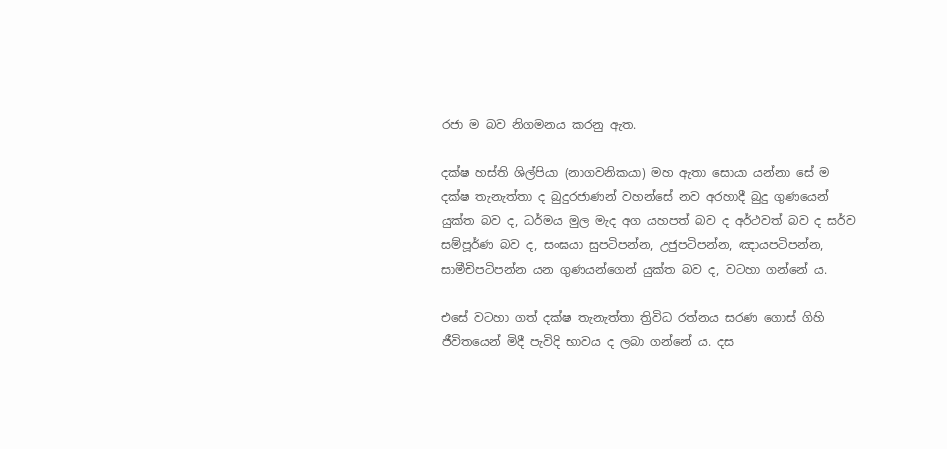රජා ම බව නිගමනය කරනු ඇත.

දක්ෂ හස්ති ශිල්පියා (නාගවනිකයා) මහ ඇතා සොයා යන්නා සේ ම දක්ෂ තැනැත්තා ද බුදුරජාණන් වහන්සේ නව අරහාදී බුදු ගුණයෙන් යුක්ත බව ද, ධර්මය මුල මැද අග යහපත් බව ද අර්ථවත් බව ද සර්ව සම්පූර්ණ බව ද, සංඝයා සුපටිපන්න, උජුපටිපන්න, ඤායපටිපන්න, සාමීචිපටිපන්න යන ගුණයන්ගෙන් යුක්ත බව ද, වටහා ගන්නේ ය.

එසේ වටහා ගත් දක්ෂ තැනැත්තා ත්‍රිවිධ රත්නය සරණ ගොස් ගිහි ජීවිතයෙන් මිදී පැවිදි භාවය ද ලබා ගන්නේ ය. දස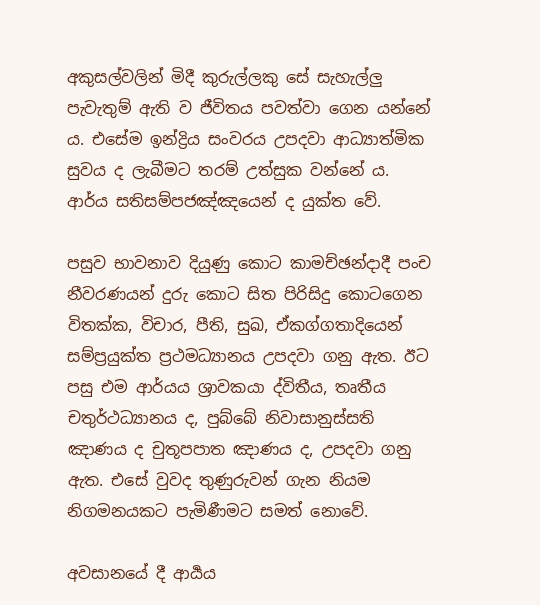අකුසල්වලින් මිදී කුරුල්ලකු සේ සැහැල්ලු පැවැතුම් ඇති ව ජීවිතය පවත්වා ගෙන යන්නේ ය. එසේම ඉන්ද්‍රිය සංවරය උපදවා ආධ්‍යාත්මික සුවය ද ලැබීමට තරම් උත්සුක වන්නේ ය. ආර්ය සතිසම්පජඤ්ඤයෙන් ද යුක්ත වේ.

පසුව භාවනාව දියුණු කොට කාමච්ඡන්දාදී පංච නීවරණයන් දුරු කොට සිත පිරිසිදු කොටගෙන විතක්ක, විචාර, පීති, සුඛ, ඒකග්ගතාදියෙන් සම්ප්‍රයුක්ත ප්‍රථමධ්‍යානය උපදවා ගනු ඇත. ඊට පසු එම ආර්යය ශ්‍රාවකයා ද්විතීය, තෘතීය චතුර්ථධ්‍යානය ද, පුබ්බේ නිවාසානුස්සති ඤාණය ද චුතූපපාත ඤාණය ද, උපදවා ගනු ඇත. එසේ වුවද තුණුරුවන් ගැන නියම නිගමනයකට පැමිණීමට සමත් නොවේ.

අවසානයේ දී ආර්‍යය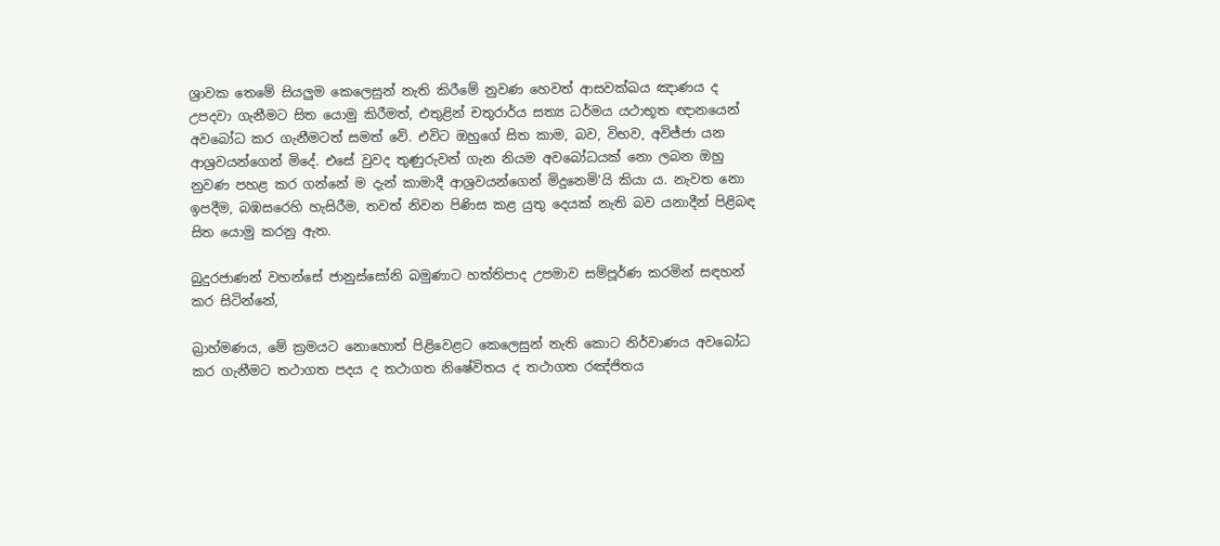ශ්‍රාවක තෙමේ සියලුම කෙලෙසුන් නැති කිරීමේ නුවණ හෙවත් ආසවක්ඛය ඤාණය ද උපදවා ගැනීමට සිත යොමු කිරීමත්, එතුළින් චතුරාර්ය සත්‍ය ධර්මය යථාභූත ඥානයෙන් අවබෝධ කර ගැනීමටත් සමත් වේ. එවිට ඔහුගේ සිත කාම, බව, විභව, අවිජ්ජා යන ආශ්‍රවයන්ගෙන් මිදේ. එසේ වුවද තුණුරුවන් ගැන නියම අවබෝධයක් නො ලබන ඔහු නුවණ පහළ කර ගන්නේ ම දැන් කාමාදී ආශ්‍රවයන්ගෙන් මිදුනෙමි'යි කියා ය. නැවත නො ඉපදීම, බඹසරෙහි හැසිරීම, තවත් නිවන පිණිස කළ යුතු දෙයක් නැති බව යනාදීන් පිළිබඳ සිත යොමු කරනු ඇත.

බුදුරජාණන් වහන්සේ ජානුස්සෝනි බමුණාට හත්තිපාද උපමාව සම්පූර්ණ කරමින් සඳහන් කර සිටින්නේ,

බ්‍රාහ්මණය, මේ ක්‍රමයට නොහොත් පිළිවෙළට කෙලෙසුන් නැති කොට නිර්වාණය අවබෝධ කර ගැනීමට තථාගත පදය ද තථාගත නිෂේවිතය ද තථාගත රඤ්ජිතය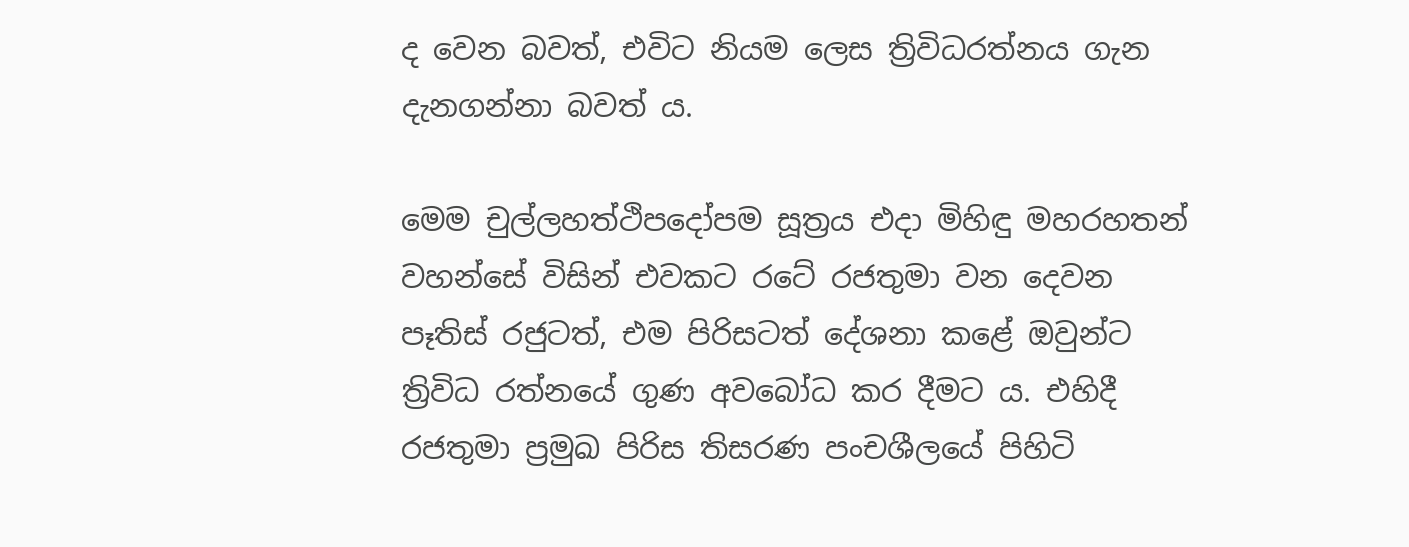ද වෙන බවත්, එවිට නියම ලෙස ත්‍රිවිධරත්නය ගැන දැනගන්නා බවත් ය.

මෙම චුල්ලහත්ථිපදෝපම සූත්‍රය එදා මිහිඳු මහරහතන් වහන්සේ විසින් එවකට රටේ රජතුමා වන දෙවන පෑතිස් රජුටත්, එම පිරිසටත් දේශනා කළේ ඔවුන්ට ත්‍රිවිධ රත්නයේ ගුණ අවබෝධ කර දීමට ය. එහිදී රජතුමා ප්‍රමුඛ පිරිස තිසරණ පංචශීලයේ පිහිටි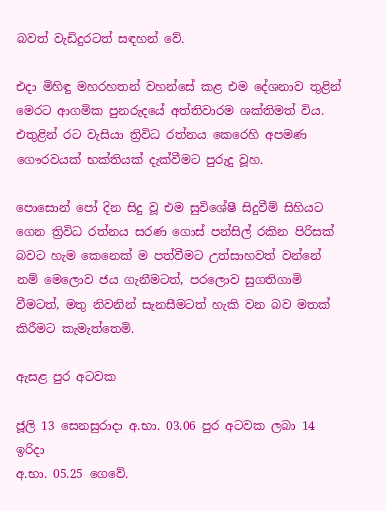බවත් වැඩිදුරටත් සඳහන් වේ.

එදා මිහිඳු මහරහතන් වහන්සේ කළ එම දේශනාව තුළින් මෙරට ආගමික පුනරුදයේ අත්තිවාරම ශක්තිමත් විය. එතුළින් රට වැසියා ත්‍රිවිධ රත්නය කෙරෙහි අපමණ ගෞරවයක් භක්තියක් දැක්වීමට පුරුදු වූහ.

පොසොන් පෝ දින සිදු වූ එම සුවිශේෂී සිදුවීම් සිහියට ගෙන ත්‍රිවිධ රත්නය සරණ ගොස් පන්සිල් රකින පිරිසක් බවට හැම කෙනෙක් ම පත්වීමට උත්සාහවත් වන්නේ නම් මෙලොව ජය ගැනීමටත්, පරලොව සුගතිගාමි වීමටත්, මතු නිවනින් සැනසීමටත් හැකි වන බව මතක් කිරීමට කැමැත්තෙමි.

ඇසළ පුර අටවක

ජූලි 13 සෙනසුරාදා අ.භා. 03.06 පුර අටවක ලබා 14 ඉරිදා
අ.භා. 05.25 ගෙවේ.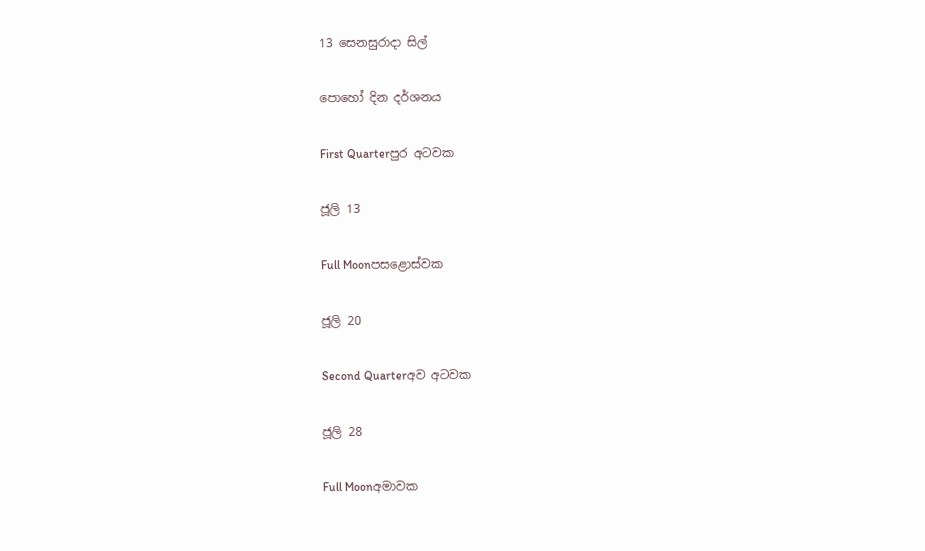13 සෙනසුරාදා සිල්

පොහෝ දින දර්ශනය

First Quarterපුර අටවක

ජූලි 13

Full Moonපසළොස්වක

ජූලි 20

Second Quarterඅව අටවක

ජූලි 28

Full Moonඅමාවක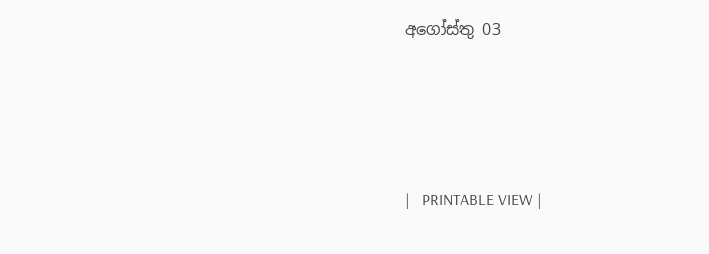අගෝස්තු 03





|   PRINTABLE VIEW |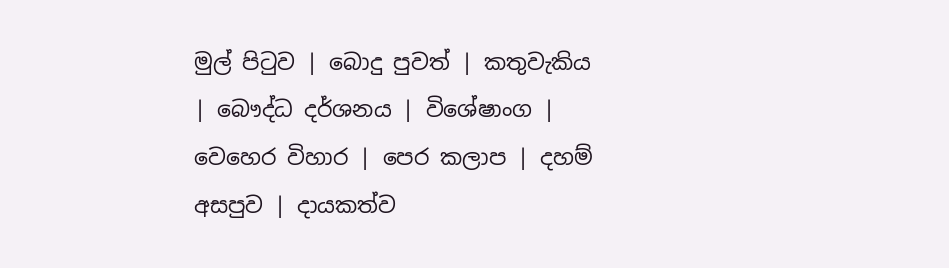මුල් පිටුව | බොදු පුවත් | කතුවැකිය | බෞද්ධ දර්ශනය | විශේෂාංග | වෙහෙර විහාර | පෙර කලාප | දහම් අසපුව | දායකත්ව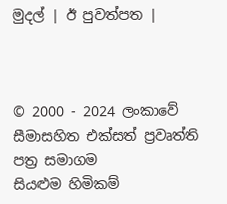මුදල් | ඊ පුවත්පත |



© 2000 - 2024 ලංකාවේ සීමාසහිත එක්සත් ප්‍රවෘත්ති පත්‍ර සමාගම
සියළුම හිමිකම්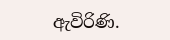ඇවිරිණි.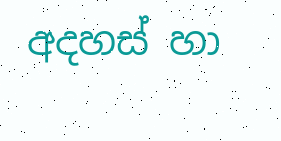අදහස් හා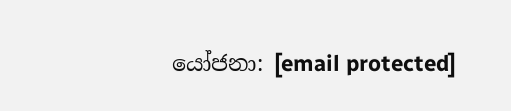යෝජනා: [email protected]